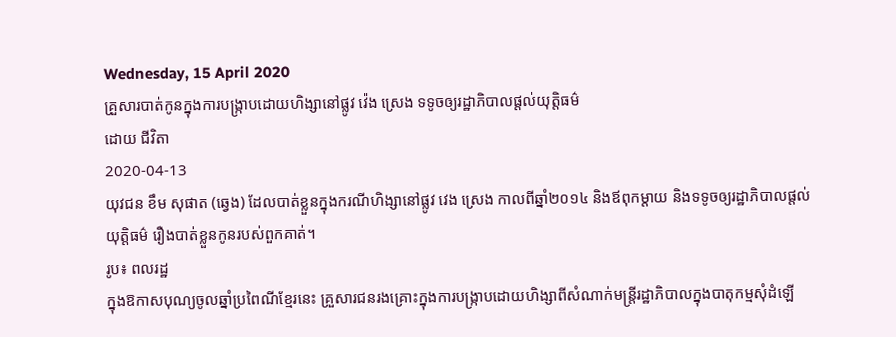Wednesday, 15 April 2020
គ្រួសារបាត់កូនក្នុងការបង្ក្រាបដោយហិង្សានៅផ្លូវ វ៉េង ស្រេង ទទូចឲ្យរដ្ឋាភិបាលផ្ដល់យុត្តិធម៌
ដោយ ជីវិតា
2020-04-13
យុវជន ខឹម សុផាត (ឆ្វេង) ដែលបាត់ខ្លួនក្នុងករណីហិង្សានៅផ្លូវ វេង ស្រេង កាលពីឆ្នាំ២០១៤ និងឪពុកម្ដាយ និងទទូចឲ្យរដ្ឋាភិបាលផ្ដល់យុត្តិធម៌ រឿងបាត់ខ្លួនកូនរបស់ពួកគាត់។
រូប៖ ពលរដ្ឋ
ក្នុងឱកាសបុណ្យចូលឆ្នាំប្រពៃណីខ្មែរនេះ គ្រួសារជនរងគ្រោះក្នុងការបង្ក្រាបដោយហិង្សាពីសំណាក់មន្ត្រីរដ្ឋាភិបាលក្នុងបាតុកម្មសុំដំឡើ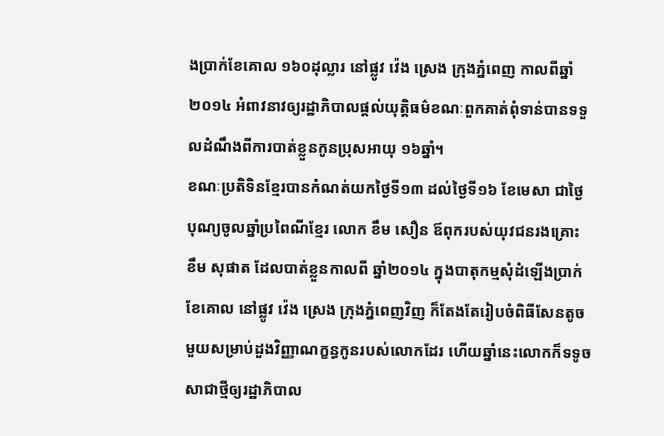ងប្រាក់ខែគោល ១៦០ដុល្លារ នៅផ្លូវ វ៉េង ស្រេង ក្រុងភ្នំពេញ កាលពីឆ្នាំ២០១៤ អំពាវនាវឲ្យរដ្ឋាភិបាលផ្ដល់យុត្តិធម៌ខណៈពួកគាត់ពុំទាន់បានទទួលដំណឹងពីការបាត់ខ្លួនកូនប្រុសអាយុ ១៦ឆ្នាំ។
ខណៈប្រតិទិនខ្មែរបានកំណត់យកថ្ងៃទី១៣ ដល់ថ្ងៃទី១៦ ខែមេសា ជាថ្ងៃបុណ្យចូលឆ្នាំប្រពៃណីខ្មែរ លោក ខឹម សឿន ឪពុករបស់យុវជនរងគ្រោះ ខឹម សុផាត ដែលបាត់ខ្លួនកាលពី ឆ្នាំ២០១៤ ក្នុងបាតុកម្មសុំដំឡើងប្រាក់ខែគោល នៅផ្លូវ វ៉េង ស្រេង ក្រុងភ្នំពេញវិញ ក៏តែងតែរៀបចំពិធីសែនតូចមួយសម្រាប់ដួងវិញ្ញាណក្ខន្ធកូនរបស់លោកដែរ ហើយឆ្នាំនេះលោកក៏ទទូចសាជាថ្មីឲ្យរដ្ឋាភិបាល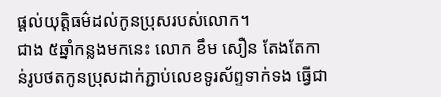ផ្ដល់យុត្តិធម៌ដល់កូនប្រុសរបស់លោក។
ជាង ៥ឆ្នាំកន្លងមកនេះ លោក ខឹម សឿន តែងតែកាន់រូបថតកូនប្រុសដាក់ភ្ជាប់លេខទូរស័ព្ទទាក់ទង ធ្វើជា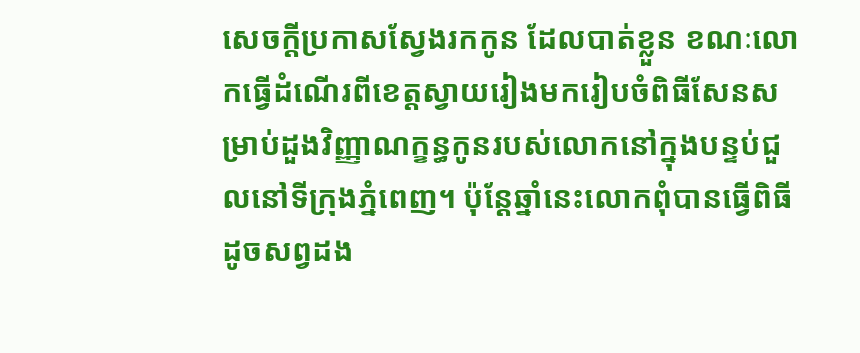សេចក្ដីប្រកាសស្វែងរកកូន ដែលបាត់ខ្លួន ខណៈលោកធ្វើដំណើរពីខេត្តស្វាយរៀងមករៀបចំពិធីសែនសម្រាប់ដួងវិញ្ញាណក្ខន្ធកូនរបស់លោកនៅក្នុងបន្ទប់ជួលនៅទីក្រុងភ្នំពេញ។ ប៉ុន្តែឆ្នាំនេះលោកពុំបានធ្វើពិធីដូចសព្វដង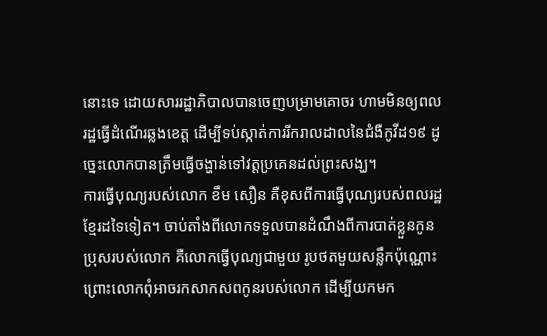នោះទេ ដោយសាររដ្ឋាភិបាលបានចេញបម្រាមគោចរ ហាមមិនឲ្យពលរដ្ឋធ្វើដំណើរឆ្លងខេត្ត ដើម្បីទប់ស្កាត់ការរីករាលដាលនៃជំងឺកូវីដ១៩ ដូច្នេះលោកបានត្រឹមធ្វើចង្ហាន់ទៅវត្តប្រគេនដល់ព្រះសង្ឃ។
ការធ្វើបុណ្យរបស់លោក ខឹម សឿន គឺខុសពីការធ្វើបុណ្យរបស់ពលរដ្ឋខ្មែរដទៃទៀត។ ចាប់តាំងពីលោកទទួលបានដំណឹងពីការបាត់ខ្លួនកូនប្រុសរបស់លោក គឺលោកធ្វើបុណ្យជាមួយ រូបថតមួយសន្លឹកប៉ុណ្ណោះ ព្រោះលោកពុំអាចរកសាកសពកូនរបស់លោក ដើម្បីយកមក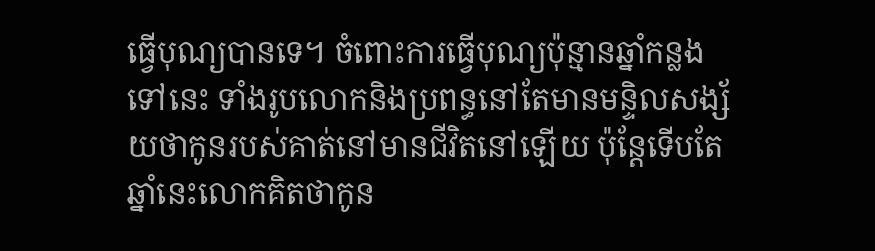ធ្វើបុណ្យបានទេ។ ចំពោះការធ្វើបុណ្យប៉ុន្មានឆ្នាំកន្លងទៅនេះ ទាំងរូបលោកនិងប្រពន្ធនៅតែមានមន្ទិលសង្ស័យថាកូនរបស់គាត់នៅមានជីវិតនៅឡើយ ប៉ុន្តែទើបតែឆ្នាំនេះលោកគិតថាកូន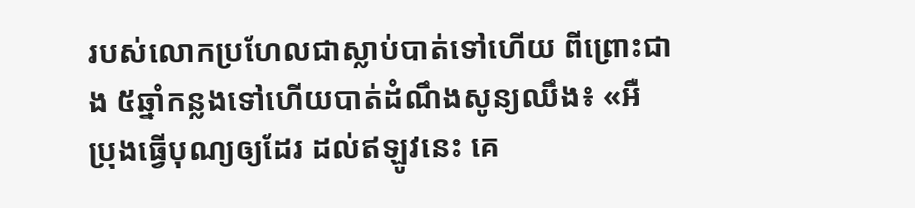របស់លោកប្រហែលជាស្លាប់បាត់ទៅហើយ ពីព្រោះជាង ៥ឆ្នាំកន្លងទៅហើយបាត់ដំណឹងសូន្យឈឹង៖ «អឺ ប្រុងធ្វើបុណ្យឲ្យដែរ ដល់ឥឡូវនេះ គេ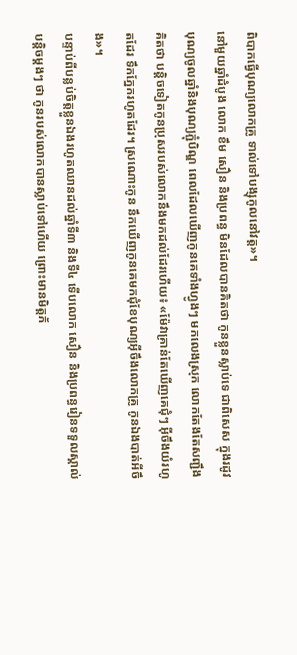ពិបាកធ្វើបុណ្យលោកគ្រូ ទាល់ទៅបង្សុកូលនៅវត្ត»។
នៅមួយឆ្នាំដំបូង លោក ខឹម សឿន និងប្រពន្ធ មិនដែលបានគិតថា កូនខ្លួនស្លាប់ទេ ជាពិសេស ក្នុងរដូវបុណ្យចូលឆ្នាំនិងបុណ្យភ្ជុំបិណ្ឌ ពេលដែលឃើញកូនគេទាំងហ្វូងៗ មកលេងស្រុក លោកតែងតែសញ្ជឹងគិតថា បន្តិចទៀតកូនប្រុសរបស់លោកនឹងមកដល់ដែរហើយ៖ «ម៉ែវាគ្រាន់តែឃើញគេជុំៗ អ៊ីចឹងយំរហូតដែរ ទឹកភ្នែករហូតដែរ។ ស្រណោះកូន នឹកឃើញកូនគេមកជុំខែបុណ្យអ៊ីចឹងលោកគ្រូ កូនឯងបាត់អីចឹង»។
បន្ទាប់ពីបន្លប់ចិត្តខ្លួនឯងរហូតឈានដល់ឆ្នាំទី៣ និងទី៤ ទើបលោក សឿន និងប្រពន្ធរៀនទទួលស្គាល់បន្តិចម្តងៗ ថា កូនរបស់លោកបានស្លាប់ទៅហើយ ព្រោះមានមិត្តភ័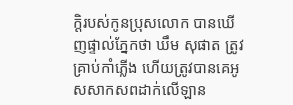ក្ដិរបស់កូនប្រុសលោក បានឃើញផ្ទាល់ភ្នែកថា ឃឹម សុផាត ត្រូវគ្រាប់កាំភ្លើង ហើយត្រូវបានគេអូសសាកសពដាក់លើឡាន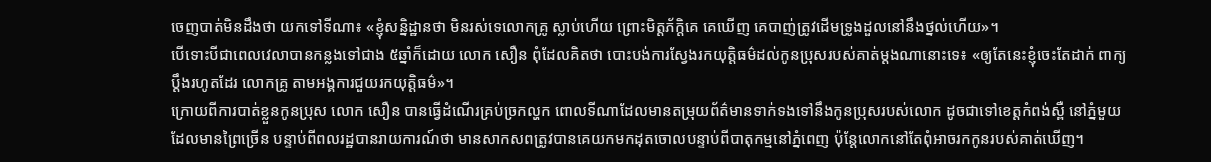ចេញបាត់មិនដឹងថា យកទៅទីណា៖ «ខ្ញុំសន្និដ្ឋានថា មិនរស់ទេលោកគ្រូ ស្លាប់ហើយ ព្រោះមិត្តភ័ក្ដិគេ គេឃើញ គេបាញ់ត្រូវដើមទ្រូងដួលនៅនឹងថ្នល់ហើយ»។
បើទោះបីជាពេលវេលាបានកន្លងទៅជាង ៥ឆ្នាំក៏ដោយ លោក សឿន ពុំដែលគិតថា បោះបង់ការស្វែងរកយុត្តិធម៌ដល់កូនប្រុសរបស់គាត់ម្ដងណានោះទេ៖ «ឲ្យតែនេះខ្ញុំចេះតែដាក់ ពាក្យប្ដឹងរហូតដែរ លោកគ្រូ តាមអង្គការជួយរកយុត្តិធម៌»។
ក្រោយពីការបាត់ខ្លួនកូនប្រុស លោក សឿន បានធ្វើដំណើរគ្រប់ច្រកល្ហក ពោលទីណាដែលមានតម្រុយព័ត៌មានទាក់ទងទៅនឹងកូនប្រុសរបស់លោក ដូចជាទៅខេត្តកំពង់ស្ពឺ នៅភ្នំមួយដែលមានព្រៃច្រើន បន្ទាប់ពីពលរដ្ឋបានរាយការណ៍ថា មានសាកសពត្រូវបានគេយកមកដុតចោលបន្ទាប់ពីបាតុកម្មនៅភ្នំពេញ ប៉ុន្តែលោកនៅតែពុំអាចរកកូនរបស់គាត់ឃើញ។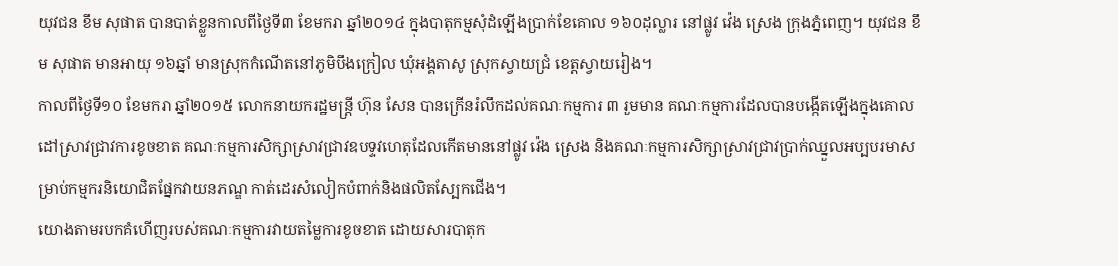យុវជន ខឹម សុផាត បានបាត់ខ្លួនកាលពីថ្ងៃទី៣ ខែមករា ឆ្នាំ២០១៤ ក្នុងបាតុកម្មសុំដំឡើងប្រាក់ខែគោល ១៦០ដុល្លារ នៅផ្លូវ វ៉េង ស្រេង ក្រុងភ្នំពេញ។ យុវជន ខឹម សុផាត មានអាយុ ១៦ឆ្នាំ មានស្រុកកំណើតនៅភូមិបឹងក្រៀល ឃុំអង្គតាសូ ស្រុកស្វាយជ្រំ ខេត្តស្វាយរៀង។
កាលពីថ្ងៃទី១០ ខែមករា ឆ្នាំ២០១៥ លោកនាយករដ្ឋមន្ត្រី ហ៊ុន សែន បានក្រើនរំលឹកដល់គណៈកម្មការ ៣ រួមមាន គណៈកម្មការដែលបានបង្កើតឡើងក្នុងគោលដៅស្រាវជ្រាវការខូចខាត គណៈកម្មការសិក្សាស្រាវជ្រាវឧបទ្ទវហេតុដែលកើតមាននៅផ្លូវ វ៉េង ស្រេង និងគណៈកម្មការសិក្សាស្រាវជ្រាវប្រាក់ឈ្នួលអប្បបរមាសម្រាប់កម្មករនិយោជិតផ្នែកវាយនភណ្ឌ កាត់ដេរសំលៀកបំពាក់និងផលិតស្បែកជើង។
យោងតាមរបកគំហើញរបស់គណៈកម្មការវាយតម្លៃការខូចខាត ដោយសារបាតុក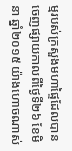ម្មរបស់ក្រសួងមហាផ្ទៃដែលបានចេញផ្សាយកាលពីថ្ងៃទី២៦ ខែមិនា ឆ្នាំ២០១៥ យ៉ាងហោចណាស់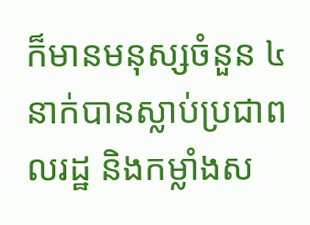ក៏មានមនុស្សចំនួន ៤នាក់បានស្លាប់ប្រជាពលរដ្ឋ និងកម្លាំងស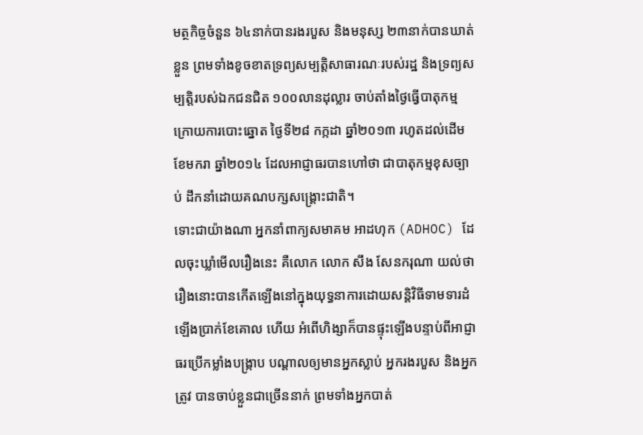មត្ថកិច្ចចំនួន ៦៤នាក់បានរងរបួស និងមនុស្ស ២៣នាក់បានឃាត់ខ្លួន ព្រមទាំងខូចខាតទ្រព្យសម្បត្តិសាធារណៈរបស់រដ្ឋ និងទ្រព្យសម្បត្តិរបស់ឯកជនជិត ១០០លានដុល្លារ ចាប់តាំងថ្ងៃធ្វើបាតុកម្មក្រោយការបោះឆ្នោត ថ្ងៃទី២៨ កក្កដា ឆ្នាំ២០១៣ រហូតដល់ដើមខែមករា ឆ្នាំ២០១៤ ដែលអាជ្ញាធរបានហៅថា ជាបាតុកម្មខុសច្បាប់ ដឹកនាំដោយគណបក្សសង្គ្រោះជាតិ។
ទោះជាយ៉ាងណា អ្នកនាំពាក្យសមាគម អាដហុក (ADHOC) ដែលចុះឃ្លាំមើលរឿងនេះ គឺលោក លោក សឹង សែនករុណា យល់ថា រឿងនោះបានកើតឡើងនៅក្នុងយុទ្ធនាការដោយសន្តិវិធីទាមទារដំឡើងប្រាក់ខែគោល ហើយ អំពើហិង្សាក៏បានផ្ទុះឡើងបន្ទាប់ពីអាជ្ញាធរប្រើកម្លាំងបង្ក្រាប បណ្ដាលឲ្យមានអ្នកស្លាប់ អ្នករងរបួស និងអ្នកត្រូវ បានចាប់ខ្លួនជាច្រើននាក់ ព្រមទាំងអ្នកបាត់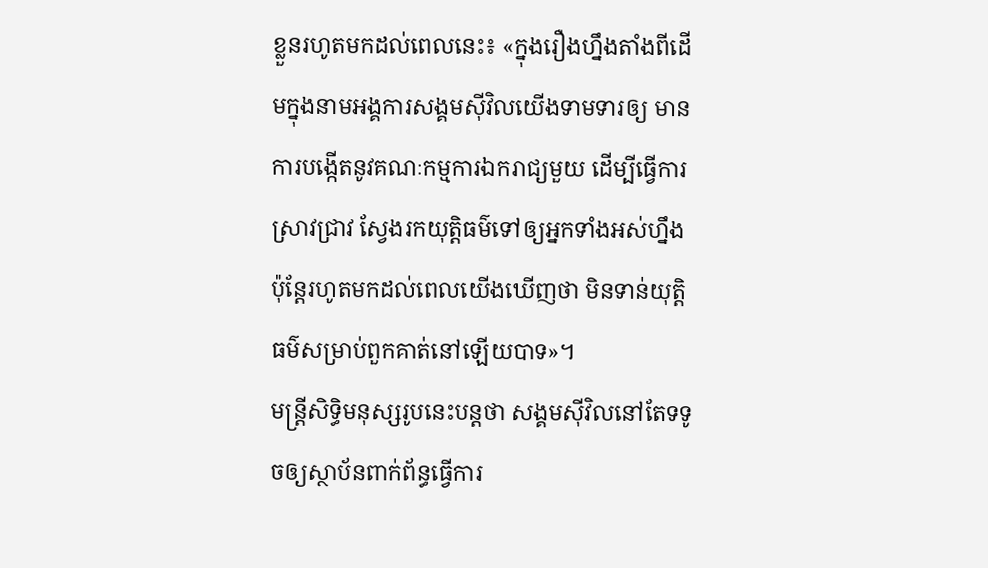ខ្លួនរហូតមកដល់ពេលនេះ៖ «ក្នុងរឿងហ្នឹងតាំងពីដើមក្នុងនាមអង្គការសង្គមស៊ីវិលយើងទាមទារឲ្យ មានការបង្កើតនូវគណៈកម្មការឯករាជ្យមួយ ដើម្បីធ្វើការស្រាវជ្រាវ ស្វែងរកយុត្តិធម៌ទៅឲ្យអ្នកទាំងអស់ហ្នឹង ប៉ុន្តែរហូតមកដល់ពេលយើងឃើញថា មិនទាន់យុត្តិធម៌សម្រាប់ពួកគាត់នៅឡើយបាទ»។
មន្តី្រសិទ្ធិមនុស្សរូបនេះបន្តថា សង្គមស៊ីវិលនៅតែទទូចឲ្យស្ថាប័នពាក់ព័ន្ធធ្វើការ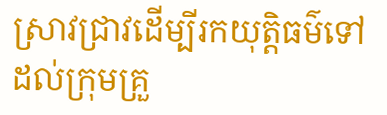ស្រាវជ្រាវដើម្បីរកយុត្តិធម៌ទៅដល់ក្រុមគ្រួ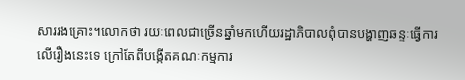សាររងគ្រោះ។លោកថា រយៈពេលជាច្រើនឆ្នាំមកហើយរដ្ឋាភិបាលពុំបានបង្ហាញឆន្ទៈធ្វើការលើរឿងនេះទេ ក្រៅតែពីបង្កើតគណៈកម្មការ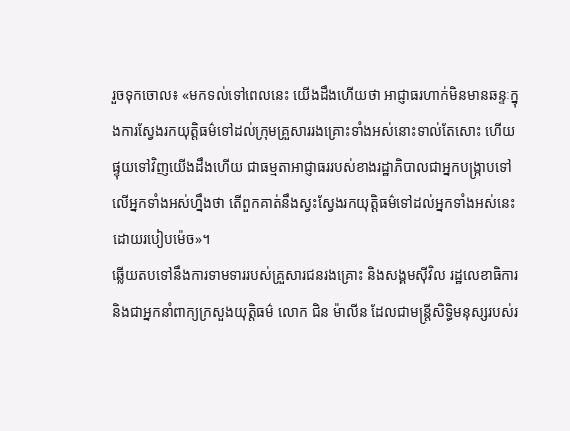រួចទុកចោល៖ «មកទល់ទៅពេលនេះ យើងដឹងហើយថា អាជ្ញាធរហាក់មិនមានឆន្ទៈក្នុងការស្វែងរកយុត្តិធម៌ទៅដល់ក្រុមគ្រួសាររងគ្រោះទាំងអស់នោះទាល់តែសោះ ហើយផ្ទុយទៅវិញយើងដឹងហើយ ជាធម្មតាអាជ្ញាធររបស់ខាងរដ្ឋាភិបាលជាអ្នកបង្ក្រាបទៅលើអ្នកទាំងអស់ហ្នឹងថា តើពួកគាត់នឹងស្វះស្វែងរកយុត្តិធម៌ទៅដល់អ្នកទាំងអស់នេះដោយរបៀបម៉េច»។
ឆ្លើយតបទៅនឹងការទាមទាររបស់គ្រួសារជនរងគ្រោះ និងសង្គមស៊ីវិល រដ្ឋលេខាធិការ និងជាអ្នកនាំពាក្យក្រសួងយុត្តិធម៌ លោក ជិន ម៉ាលីន ដែលជាមន្ត្រីសិទ្ធិមនុស្សរបស់រ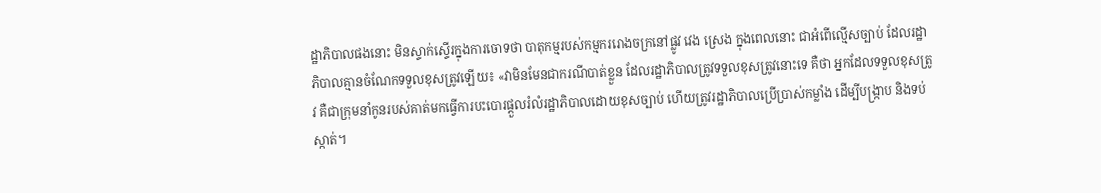ដ្ឋាភិបាលផងនោះ មិនស្ទាក់ស្ទើរក្នុងការចោទថា បាតុកម្មរបស់កម្មកររោងចក្រនៅផ្លូវ វេង ស្រេង ក្នុងពេលនោះ ជាអំពើល្មើសច្បាប់ ដែលរដ្ឋាភិបាលគ្មានចំណែកទទួលខុសត្រូវឡើយ៖ «វាមិនមែនជាករណីបាត់ខ្លួន ដែលរដ្ឋាភិបាលត្រូវទទួលខុសត្រូវនោះទេ គឺថា អ្នកដែលទទួលខុសត្រូវ គឺជាក្រុមនាំកូនរបស់គាត់មកធ្វើការបះបោរផ្ដួលរំលំរដ្ឋាភិបាលដោយខុសច្បាប់ ហើយត្រូវរដ្ឋាភិបាលប្រើប្រាស់កម្លាំង ដើម្បីបង្ក្រាប និងទប់ស្កាត់។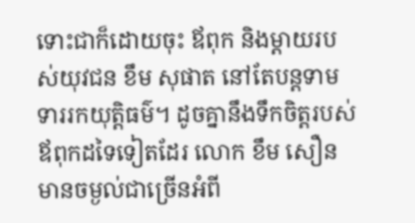ទោះជាក៏ដោយចុះ ឪពុក និងម្ដាយរបស់យុវជន ខឹម សុផាត នៅតែបន្តទាមទាររកយុត្តិធម៌។ ដូចគ្នានឹងទឹកចិត្តរបស់ឪពុកដទៃទៀតដែរ លោក ខឹម សឿន មានចម្ងល់ជាច្រើនអំពី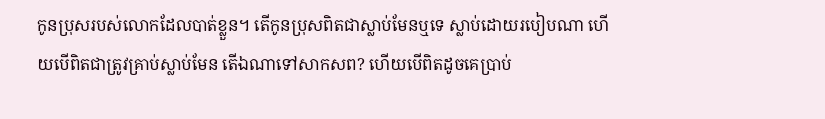កូនប្រុសរបស់លោកដែលបាត់ខ្លួន។ តើកូនប្រុសពិតជាស្លាប់មែនឬទេ ស្លាប់ដោយរបៀបណា ហើយបើពិតជាត្រូវគ្រាប់ស្លាប់មែន តើឯណាទៅសាកសព? ហើយបើពិតដូចគេប្រាប់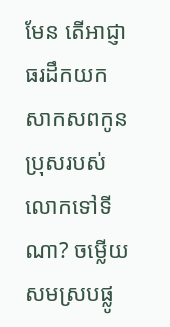មែន តើអាជ្ញាធរដឹកយកសាកសពកូនប្រុសរបស់លោកទៅទីណា? ចម្លើយសមស្របផ្លូ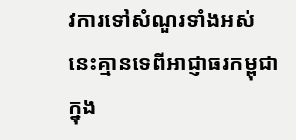វការទៅសំណួរទាំងអស់នេះគ្មានទេពីអាជ្ញាធរកម្ពុជាក្នុង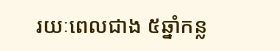រយៈពេលជាង ៥ឆ្នាំកន្ល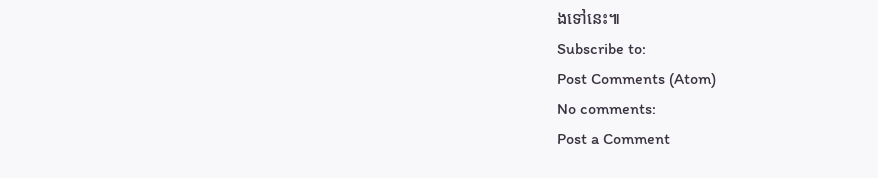ងទៅនេះ៕
Subscribe to:
Post Comments (Atom)
No comments:
Post a Comment